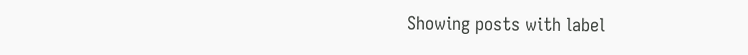Showing posts with label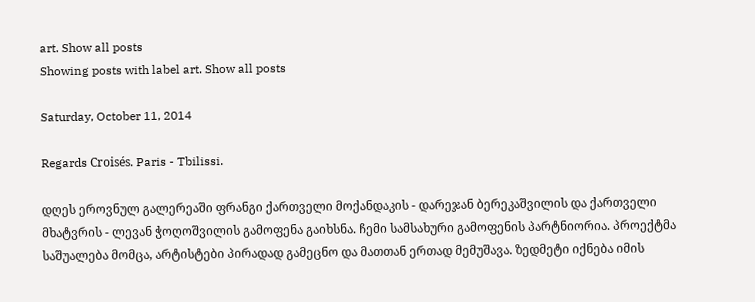art. Show all posts
Showing posts with label art. Show all posts

Saturday, October 11, 2014

Regards Croisés. Paris - Tbilissi.

დღეს ეროვნულ გალერეაში ფრანგი ქართველი მოქანდაკის - დარეჯან ბერეკაშვილის და ქართველი მხატვრის - ლევან ჭოღოშვილის გამოფენა გაიხსნა. ჩემი სამსახური გამოფენის პარტნიორია. პროექტმა საშუალება მომცა, არტისტები პირადად გამეცნო და მათთან ერთად მემუშავა. ზედმეტი იქნება იმის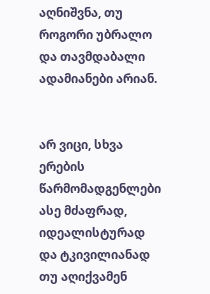აღნიშვნა, თუ როგორი უბრალო და თავმდაბალი ადამიანები არიან.


არ ვიცი, სხვა ერების წარმომადგენლები ასე მძაფრად, იდეალისტურად და ტკივილიანად თუ აღიქვამენ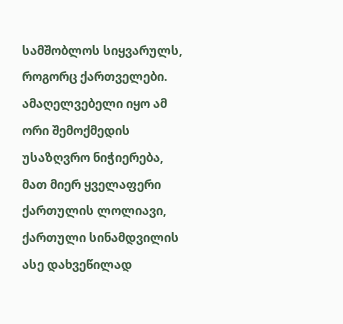სამშობლოს სიყვარულს, როგორც ქართველები. ამაღელვებელი იყო ამ ორი შემოქმედის უსაზღვრო ნიჭიერება, მათ მიერ ყველაფერი ქართულის ლოლიავი, ქართული სინამდვილის ასე დახვეწილად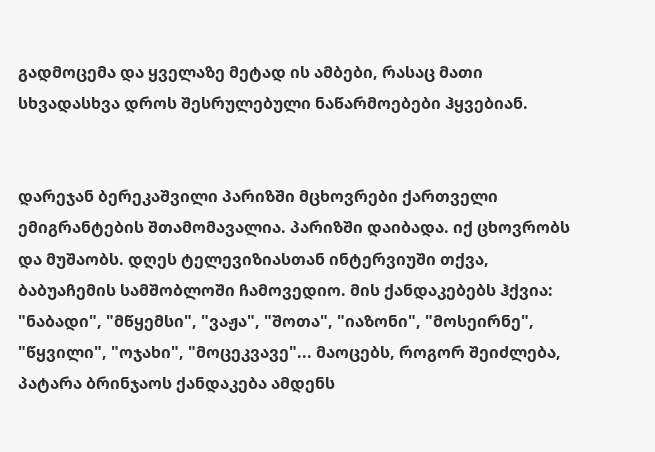გადმოცემა და ყველაზე მეტად ის ამბები, რასაც მათი სხვადასხვა დროს შესრულებული ნაწარმოებები ჰყვებიან.


დარეჯან ბერეკაშვილი პარიზში მცხოვრები ქართველი ემიგრანტების შთამომავალია. პარიზში დაიბადა. იქ ცხოვრობს და მუშაობს. დღეს ტელევიზიასთან ინტერვიუში თქვა, ბაბუაჩემის სამშობლოში ჩამოვედიო. მის ქანდაკებებს ჰქვია: "ნაბადი", "მწყემსი", "ვაჟა", "შოთა", "იაზონი", "მოსეირნე", "წყვილი", "ოჯახი", "მოცეკვავე"... მაოცებს, როგორ შეიძლება, პატარა ბრინჯაოს ქანდაკება ამდენს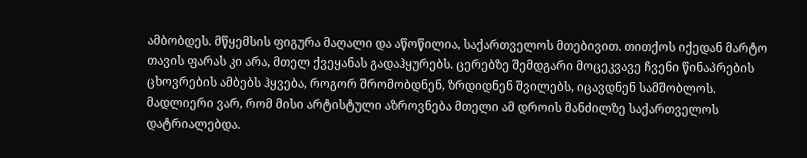ამბობდეს. მწყემსის ფიგურა მაღალი და აწოწილია, საქართველოს მთებივით. თითქოს იქედან მარტო თავის ფარას კი არა, მთელ ქვეყანას გადაჰყურებს. ცერებზე შემდგარი მოცეკვავე ჩვენი წინაპრების ცხოვრების ამბებს ჰყვება, როგორ შრომობდნენ, ზრდიდნენ შვილებს, იცავდნენ სამშობლოს. მადლიერი ვარ, რომ მისი არტისტული აზროვნება მთელი ამ დროის მანძილზე საქართველოს დატრიალებდა.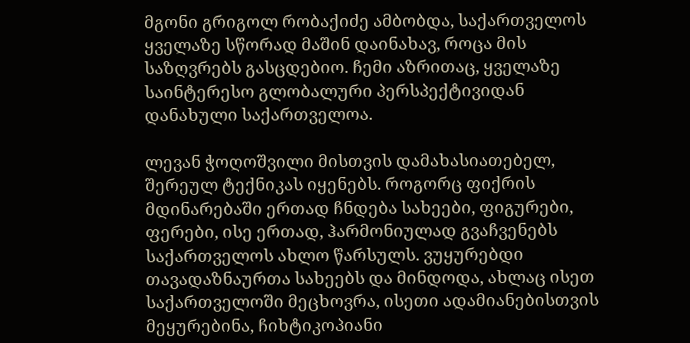მგონი გრიგოლ რობაქიძე ამბობდა, საქართველოს ყველაზე სწორად მაშინ დაინახავ, როცა მის საზღვრებს გასცდებიო. ჩემი აზრითაც, ყველაზე საინტერესო გლობალური პერსპექტივიდან დანახული საქართველოა.

ლევან ჭოღოშვილი მისთვის დამახასიათებელ, შერეულ ტექნიკას იყენებს. როგორც ფიქრის მდინარებაში ერთად ჩნდება სახეები, ფიგურები, ფერები, ისე ერთად, ჰარმონიულად გვაჩვენებს საქართველოს ახლო წარსულს. ვუყურებდი თავადაზნაურთა სახეებს და მინდოდა, ახლაც ისეთ საქართველოში მეცხოვრა, ისეთი ადამიანებისთვის მეყურებინა, ჩიხტიკოპიანი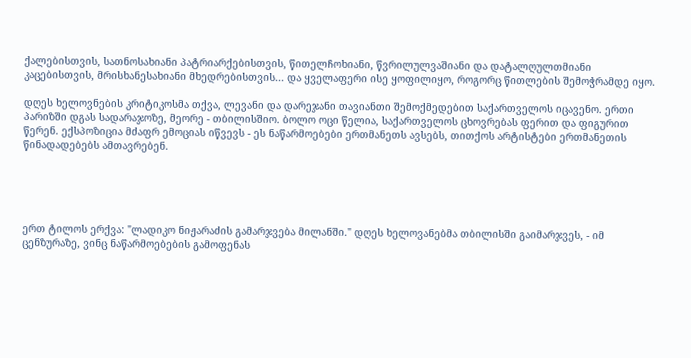ქალებისთვის, სათნოსახიანი პატრიარქებისთვის, წითელჩოხიანი, წვრილულვაშიანი და დატალღულთმიანი კაცებისთვის, მრისხანესახიანი მხედრებისთვის... და ყველაფერი ისე ყოფილიყო, როგორც წითლების შემოჭრამდე იყო.

დღეს ხელოვნების კრიტიკოსმა თქვა, ლევანი და დარეჯანი თავიანთი შემოქმედებით საქართველოს იცავენო. ერთი პარიზში დგას სადარაჯოზე, მეორე - თბილისშიო. ბოლო ოცი წელია, საქართველოს ცხოვრებას ფერით და ფიგურით წერენ. ექსპოზიცია მძაფრ ემოციას იწვევს - ეს ნაწარმოებები ერთმანეთს ავსებს, თითქოს არტისტები ერთმანეთის წინადადებებს ამთავრებენ.





ერთ ტილოს ერქვა: "ლადიკო ნიჟარაძის გამარჯვება მილანში." დღეს ხელოვანებმა თბილისში გაიმარჯვეს, - იმ ცენზურაზე, ვინც ნაწარმოებების გამოფენას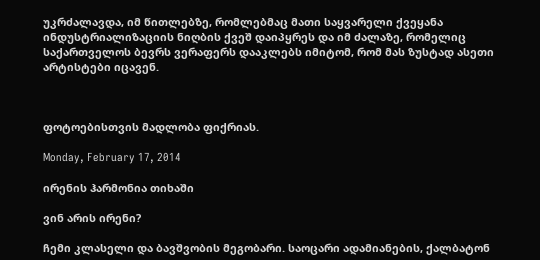უკრძალავდა, იმ წითლებზე, რომლებმაც მათი საყვარელი ქვეყანა ინდუსტრიალიზაციის ნიღბის ქვეშ დაიპყრეს და იმ ძალაზე, რომელიც საქართველოს ბევრს ვერაფერს დააკლებს იმიტომ, რომ მას ზუსტად ასეთი არტისტები იცავენ.



ფოტოებისთვის მადლობა ფიქრიას.

Monday, February 17, 2014

ირენის ჰარმონია თიხაში

ვინ არის ირენი?

ჩემი კლასელი და ბავშვობის მეგობარი. საოცარი ადამიანების, ქალბატონ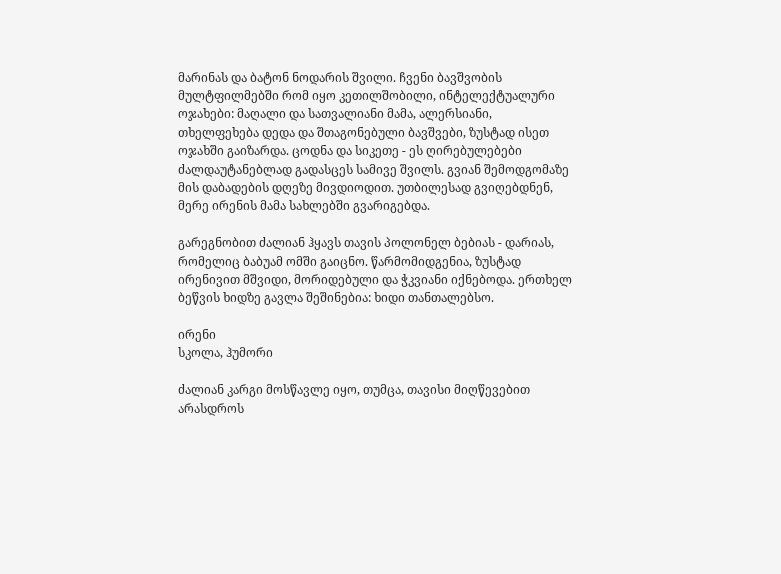მარინას და ბატონ ნოდარის შვილი. ჩვენი ბავშვობის მულტფილმებში რომ იყო კეთილშობილი, ინტელექტუალური ოჯახები: მაღალი და სათვალიანი მამა, ალერსიანი, თხელფეხება დედა და შთაგონებული ბავშვები, ზუსტად ისეთ ოჯახში გაიზარდა. ცოდნა და სიკეთე - ეს ღირებულებები ძალდაუტანებლად გადასცეს სამივე შვილს. გვიან შემოდგომაზე მის დაბადების დღეზე მივდიოდით. უთბილესად გვიღებდნენ, მერე ირენის მამა სახლებში გვარიგებდა.

გარეგნობით ძალიან ჰყავს თავის პოლონელ ბებიას - დარიას, რომელიც ბაბუამ ომში გაიცნო. წარმომიდგენია, ზუსტად ირენივით მშვიდი, მორიდებული და ჭკვიანი იქნებოდა. ერთხელ ბეწვის ხიდზე გავლა შეშინებია: ხიდი თანთალებსო.

ირენი
სკოლა, ჰუმორი

ძალიან კარგი მოსწავლე იყო, თუმცა, თავისი მიღწევებით არასდროს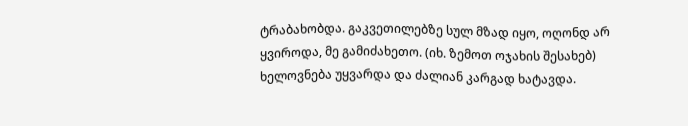ტრაბახობდა. გაკვეთილებზე სულ მზად იყო, ოღონდ არ ყვიროდა, მე გამიძახეთო. (იხ. ზემოთ ოჯახის შესახებ) ხელოვნება უყვარდა და ძალიან კარგად ხატავდა.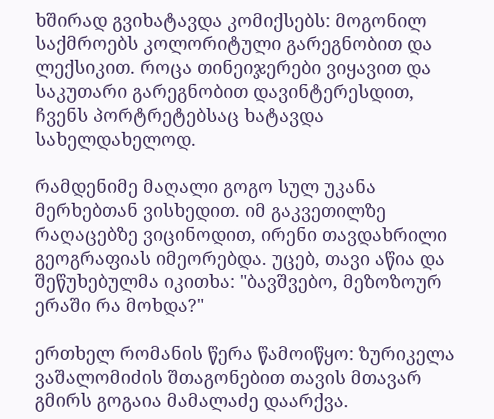ხშირად გვიხატავდა კომიქსებს: მოგონილ საქმროებს კოლორიტული გარეგნობით და ლექსიკით. როცა თინეიჯერები ვიყავით და საკუთარი გარეგნობით დავინტერესდით, ჩვენს პორტრეტებსაც ხატავდა სახელდახელოდ.

რამდენიმე მაღალი გოგო სულ უკანა მერხებთან ვისხედით. იმ გაკვეთილზე რაღაცებზე ვიცინოდით, ირენი თავდახრილი გეოგრაფიას იმეორებდა. უცებ, თავი აწია და შეწუხებულმა იკითხა: "ბავშვებო, მეზოზოურ ერაში რა მოხდა?"

ერთხელ რომანის წერა წამოიწყო: ზურიკელა ვაშალომიძის შთაგონებით თავის მთავარ გმირს გოგაია მამალაძე დაარქვა.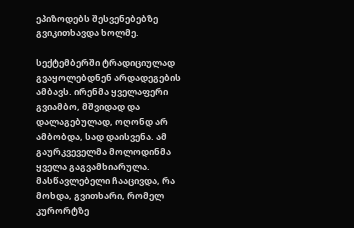ეპიზოდებს შესვენებებზე გვიკითხავდა ხოლმე.

სექტემბერში ტრადიციულად გვაყოლებდნენ არდადეგების ამბავს. ირენმა ყველაფერი გვიამბო, მშვიდად და დალაგებულად, ოღონდ არ ამბობდა, სად დაისვენა. ამ გაურკვეველმა მოლოდინმა ყველა გაგვამხიარულა. მასწავლებელი ჩააცივდა, რა მოხდა, გვითხარი, რომელ კურორტზე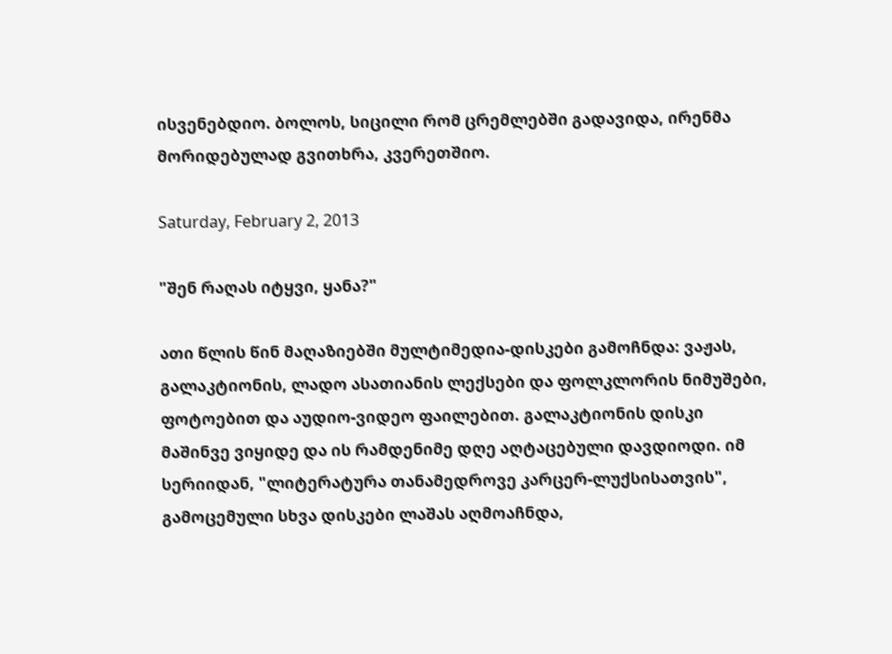ისვენებდიო. ბოლოს, სიცილი რომ ცრემლებში გადავიდა, ირენმა მორიდებულად გვითხრა, კვერეთშიო.

Saturday, February 2, 2013

"შენ რაღას იტყვი, ყანა?"

ათი წლის წინ მაღაზიებში მულტიმედია-დისკები გამოჩნდა: ვაჟას, გალაკტიონის, ლადო ასათიანის ლექსები და ფოლკლორის ნიმუშები, ფოტოებით და აუდიო-ვიდეო ფაილებით. გალაკტიონის დისკი მაშინვე ვიყიდე და ის რამდენიმე დღე აღტაცებული დავდიოდი. იმ სერიიდან, "ლიტერატურა თანამედროვე კარცერ-ლუქსისათვის", გამოცემული სხვა დისკები ლაშას აღმოაჩნდა,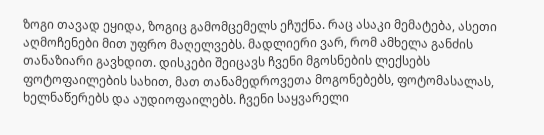ზოგი თავად ეყიდა, ზოგიც გამომცემელს ეჩუქნა. რაც ასაკი მემატება, ასეთი აღმოჩენები მით უფრო მაღელვებს. მადლიერი ვარ, რომ ამხელა განძის თანაზიარი გავხდით. დისკები შეიცავს ჩვენი მგოსნების ლექსებს ფოტოფაილების სახით, მათ თანამედროვეთა მოგონებებს, ფოტომასალას, ხელნაწერებს და აუდიოფაილებს. ჩვენი საყვარელი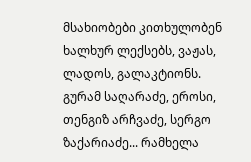მსახიობები კითხულობენ ხალხურ ლექსებს, ვაჟას, ლადოს, გალაკტიონს. გურამ საღარაძე, ეროსი, თენგიზ არჩვაძე, სერგო ზაქარიაძე... რამხელა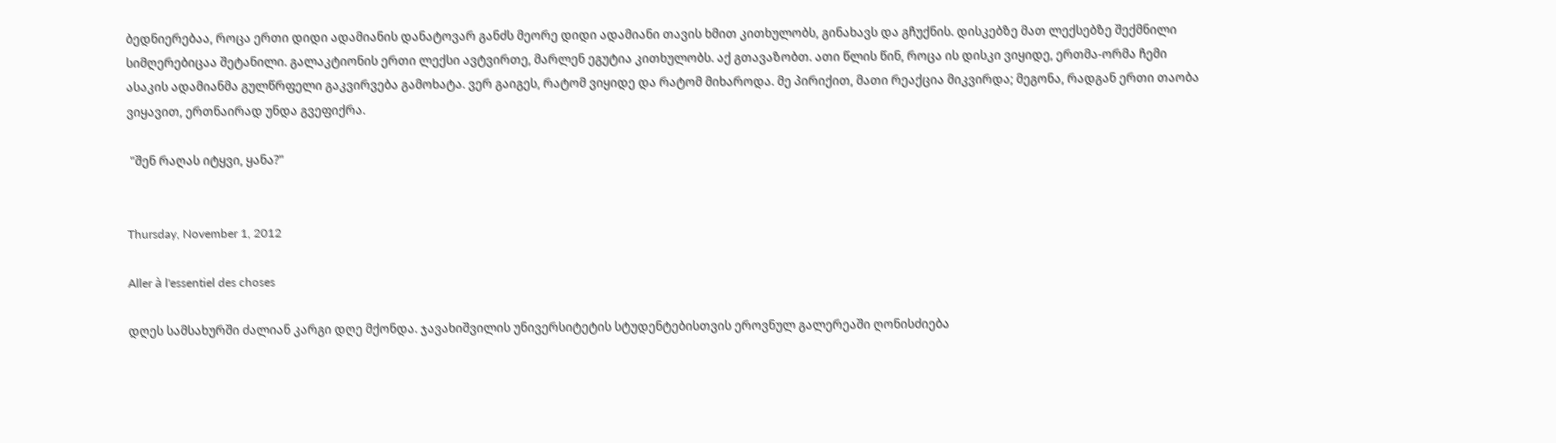ბედნიერებაა, როცა ერთი დიდი ადამიანის დანატოვარ განძს მეორე დიდი ადამიანი თავის ხმით კითხულობს, გინახავს და გჩუქნის. დისკებზე მათ ლექსებზე შექმნილი სიმღერებიცაა შეტანილი. გალაკტიონის ერთი ლექსი ავტვირთე, მარლენ ეგუტია კითხულობს. აქ გთავაზობთ. ათი წლის წინ, როცა ის დისკი ვიყიდე, ერთმა-ორმა ჩემი ასაკის ადამიანმა გულწრფელი გაკვირვება გამოხატა. ვერ გაიგეს, რატომ ვიყიდე და რატომ მიხაროდა. მე პირიქით, მათი რეაქცია მიკვირდა; მეგონა, რადგან ერთი თაობა ვიყავით, ერთნაირად უნდა გვეფიქრა.

 "შენ რაღას იტყვი, ყანა?"


Thursday, November 1, 2012

Aller à l'essentiel des choses

დღეს სამსახურში ძალიან კარგი დღე მქონდა. ჯავახიშვილის უნივერსიტეტის სტუდენტებისთვის ეროვნულ გალერეაში ღონისძიება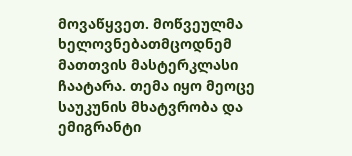მოვაწყვეთ. მოწვეულმა ხელოვნებათმცოდნემ მათთვის მასტერკლასი ჩაატარა. თემა იყო მეოცე საუკუნის მხატვრობა და ემიგრანტი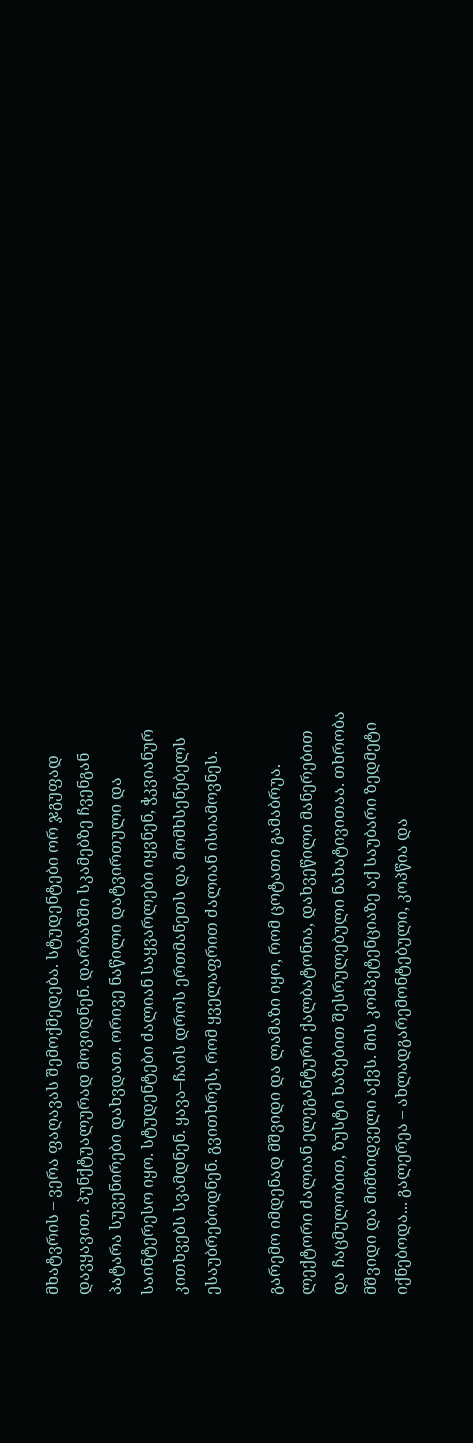მხატვრის – ვერა ფაღავას შემოქმედება. სტუდენტები ორ ჯგუფად დავყავით. პუნქტუალურად მოვიდნენ. დარბაზში სკამებზე ჩვენგან პატარა სუვენირები დახვდათ. ორივე ნაწილი დატვირთული და საინტერესო იყო. სტუდენტები ძალიან საყვარლები იყვნენ, ჭკვიანურ კითხვებს სვამდნენ. ყავა–ჩაის დროს ერთმანეთს და მომხსენებელს ესაუბრებოდნენ. გვითხრეს, რომ ყველაფრით ძალიან ისიამოვნეს.

გარემო იმდენად მშვიდი და ლამაზი იყო, რომ ცოტათი გამაბრუა. ლექტორი ძალიან ელეგანტური ქალბატონია, დახვეწილი მანერებით და ჩაცმულობით, ზუსტი ხაზებით შესრულებული ნახატივითაა. თხრობა მშვიდი და მიმზიდველი აქვს. მის კომპეტენციაზე აქ საუბარი ზედმეტი იქნებოდა... გალერეა – ახლადგარემონტებული, კოპწია და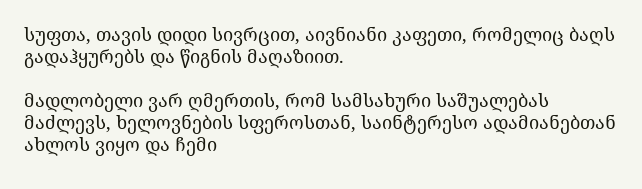სუფთა, თავის დიდი სივრცით, აივნიანი კაფეთი, რომელიც ბაღს გადაჰყურებს და წიგნის მაღაზიით.

მადლობელი ვარ ღმერთის, რომ სამსახური საშუალებას მაძლევს, ხელოვნების სფეროსთან, საინტერესო ადამიანებთან ახლოს ვიყო და ჩემი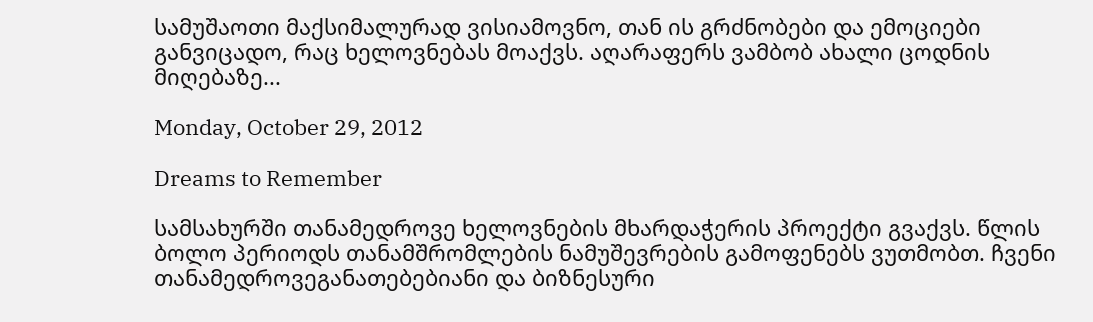სამუშაოთი მაქსიმალურად ვისიამოვნო, თან ის გრძნობები და ემოციები განვიცადო, რაც ხელოვნებას მოაქვს. აღარაფერს ვამბობ ახალი ცოდნის მიღებაზე...

Monday, October 29, 2012

Dreams to Remember

სამსახურში თანამედროვე ხელოვნების მხარდაჭერის პროექტი გვაქვს. წლის ბოლო პერიოდს თანამშრომლების ნამუშევრების გამოფენებს ვუთმობთ. ჩვენი თანამედროვეგანათებებიანი და ბიზნესური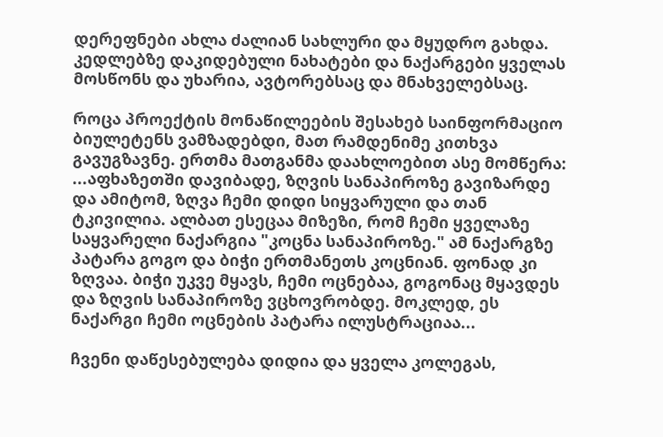დერეფნები ახლა ძალიან სახლური და მყუდრო გახდა. კედლებზე დაკიდებული ნახატები და ნაქარგები ყველას მოსწონს და უხარია, ავტორებსაც და მნახველებსაც.

როცა პროექტის მონაწილეების შესახებ საინფორმაციო ბიულეტენს ვამზადებდი, მათ რამდენიმე კითხვა გავუგზავნე. ერთმა მათგანმა დაახლოებით ასე მომწერა: ...აფხაზეთში დავიბადე, ზღვის სანაპიროზე გავიზარდე და ამიტომ, ზღვა ჩემი დიდი სიყვარული და თან ტკივილია. ალბათ ესეცაა მიზეზი, რომ ჩემი ყველაზე საყვარელი ნაქარგია "კოცნა სანაპიროზე." ამ ნაქარგზე პატარა გოგო და ბიჭი ერთმანეთს კოცნიან. ფონად კი ზღვაა. ბიჭი უკვე მყავს, ჩემი ოცნებაა, გოგონაც მყავდეს და ზღვის სანაპიროზე ვცხოვრობდე. მოკლედ, ეს ნაქარგი ჩემი ოცნების პატარა ილუსტრაციაა...

ჩვენი დაწესებულება დიდია და ყველა კოლეგას,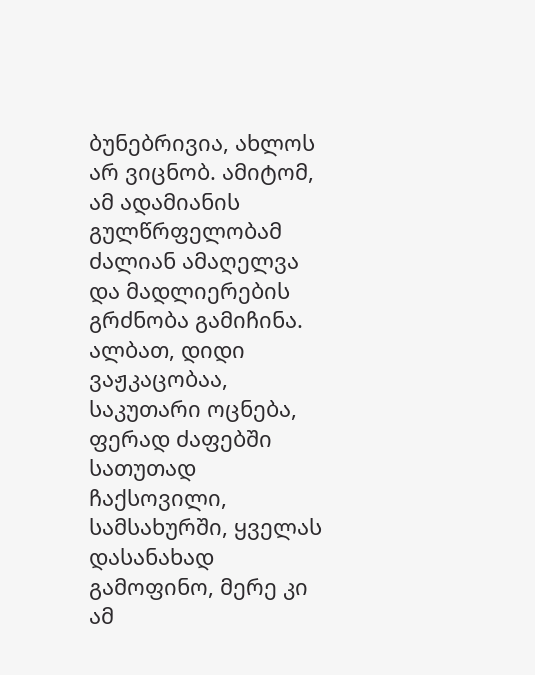ბუნებრივია, ახლოს არ ვიცნობ. ამიტომ, ამ ადამიანის გულწრფელობამ ძალიან ამაღელვა და მადლიერების გრძნობა გამიჩინა. ალბათ, დიდი ვაჟკაცობაა, საკუთარი ოცნება, ფერად ძაფებში სათუთად ჩაქსოვილი, სამსახურში, ყველას დასანახად გამოფინო, მერე კი ამ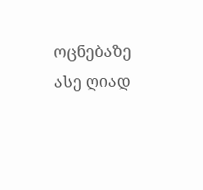ოცნებაზე ასე ღიად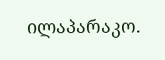ილაპარაკო.